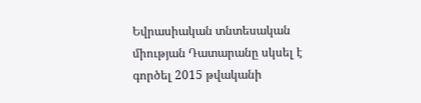Եվրասիական տնտեսական միության Դատարանը սկսել է գործել 2015 թվականի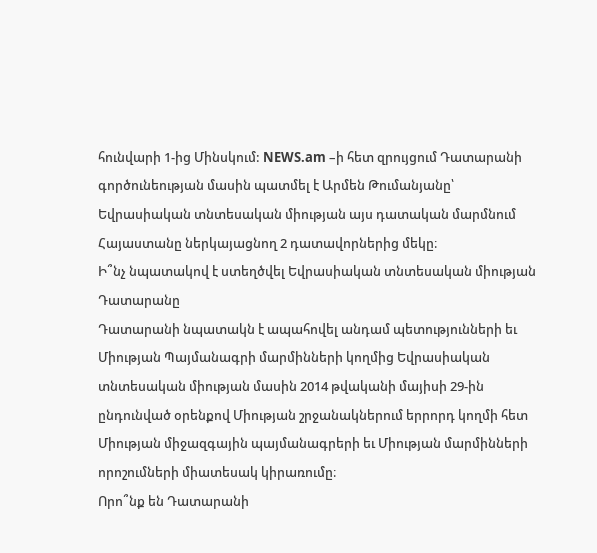հունվարի 1-ից Մինսկում: NEWS.am –ի հետ զրույցում Դատարանի գործունեության մասին պատմել է Արմեն Թումանյանը՝ Եվրասիական տնտեսական միության այս դատական մարմնում Հայաստանը ներկայացնող 2 դատավորներից մեկը։
Ի՞նչ նպատակով է ստեղծվել Եվրասիական տնտեսական միության Դատարանը
Դատարանի նպատակն է ապահովել անդամ պետությունների եւ Միության Պայմանագրի մարմինների կողմից Եվրասիական տնտեսական միության մասին 2014 թվականի մայիսի 29-ին ընդունված օրենքով Միության շրջանակներում երրորդ կողմի հետ Միության միջազգային պայմանագրերի եւ Միության մարմինների որոշումների միատեսակ կիրառումը։
Որո՞նք են Դատարանի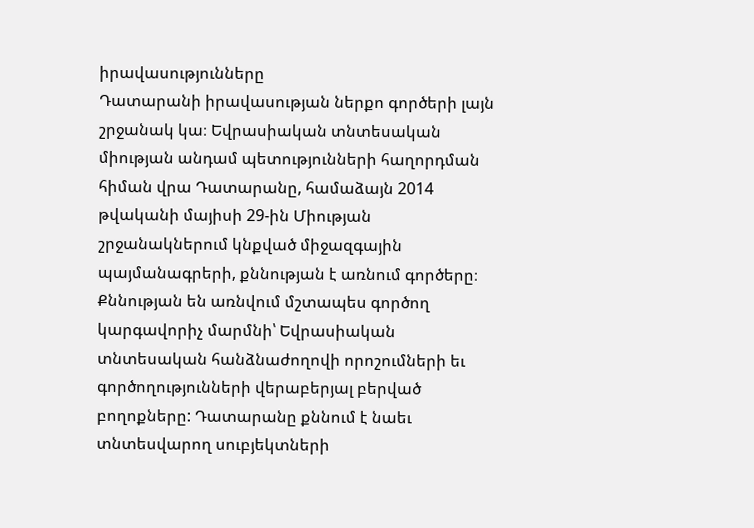իրավասությունները
Դատարանի իրավասության ներքո գործերի լայն շրջանակ կա։ Եվրասիական տնտեսական միության անդամ պետությունների հաղորդման հիման վրա Դատարանը, համաձայն 2014 թվականի մայիսի 29-ին Միության շրջանակներում կնքված միջազգային պայմանագրերի, քննության է առնում գործերը։ Քննության են առնվում մշտապես գործող կարգավորիչ մարմնի՝ Եվրասիական տնտեսական հանձնաժողովի որոշումների եւ գործողությունների վերաբերյալ բերված բողոքները: Դատարանը քննում է նաեւ տնտեսվարող սուբյեկտների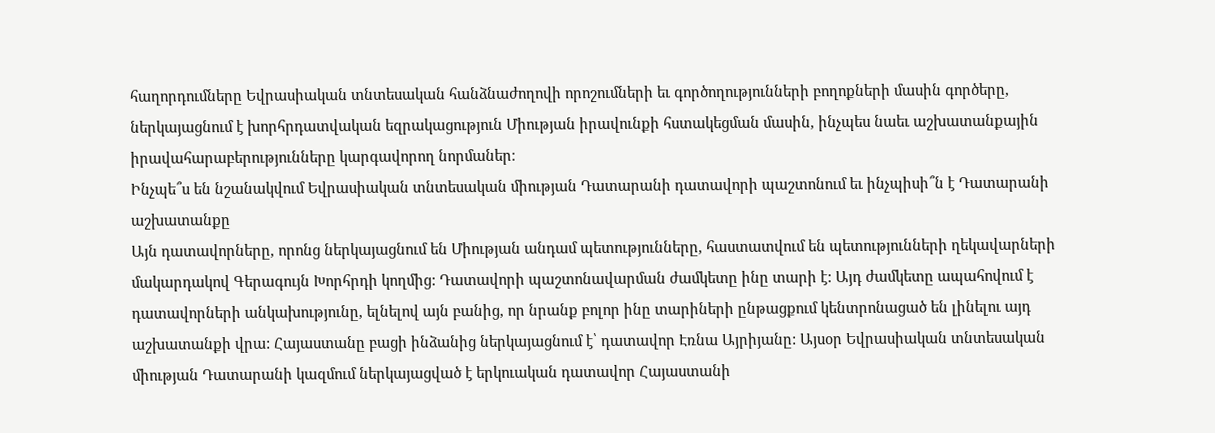հաղորդումները Եվրասիական տնտեսական հանձնաժողովի որոշումների եւ գործողությունների բողոքների մասին գործերը, ներկայացնում է խորհրդատվական եզրակացություն Միության իրավունքի հստակեցման մասին, ինչպես նաեւ աշխատանքային իրավահարաբերությունները կարգավորող նորմաներ։
Ինչպե՞ս են նշանակվում Եվրասիական տնտեսական միության Դատարանի դատավորի պաշտոնում եւ ինչպիսի՞ն է Դատարանի աշխատանքը
Այն դատավորները, որոնց ներկայացնում են Միության անդամ պետությունները, հաստատվում են պետությունների ղեկավարների մակարդակով Գերագույն Խորհրդի կողմից: Դատավորի պաշտոնավարման ժամկետը ինը տարի է: Այդ ժամկետը ապահովում է դատավորների անկախությունը, ելնելով այն բանից, որ նրանք բոլոր ինը տարիների ընթացքում կենտրոնացած են լինելու այդ աշխատանքի վրա: Հայաստանը բացի ինձանից ներկայացնում է՝ դատավոր Էռնա Այրիյանը: Այսօր Եվրասիական տնտեսական միության Դատարանի կազմում ներկայացված է երկուական դատավոր Հայաստանի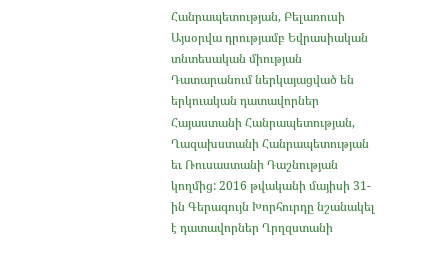Հանրապետության, Բելառուսի Այսօրվա դրությամբ Եվրասիական տնտեսական միության Դատարանում ներկայացված են երկուական դատավորներ Հայաստանի Հանրապետության, Ղազախստանի Հանրապետության եւ Ռուսաստանի Դաշնության կողմից: 2016 թվականի մայիսի 31-ին Գերագույն Խորհուրդը նշանակել է դատավորներ Ղրղզստանի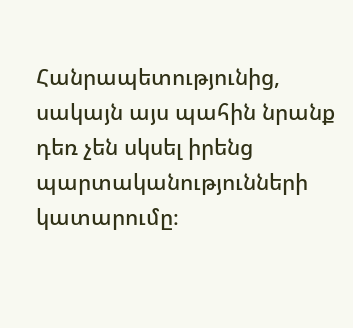Հանրապետությունից, սակայն այս պահին նրանք դեռ չեն սկսել իրենց պարտականությունների կատարումը։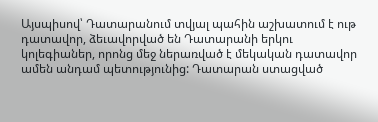Այսպիսով՝ Դատարանում տվյալ պահին աշխատում է ութ դատավոր, ձեւավորված են Դատարանի երկու կոլեգիաներ, որոնց մեջ ներառված է մեկական դատավոր ամեն անդամ պետությունից: Դատարան ստացված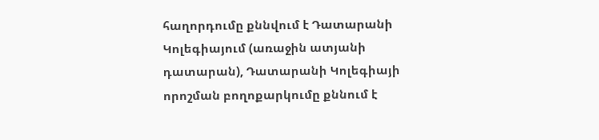հաղորդումը քննվում է Դատարանի Կոլեգիայում (առաջին ատյանի դատարան), Դատարանի Կոլեգիայի որոշման բողոքարկումը քննում է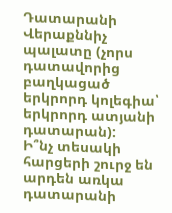Դատարանի Վերաքննիչ պալատը (չորս դատավորից բաղկացած երկրորդ կոլեգիա՝ երկրորդ ատյանի դատարան):
Ի՞նչ տեսակի հարցերի շուրջ են արդեն առկա դատարանի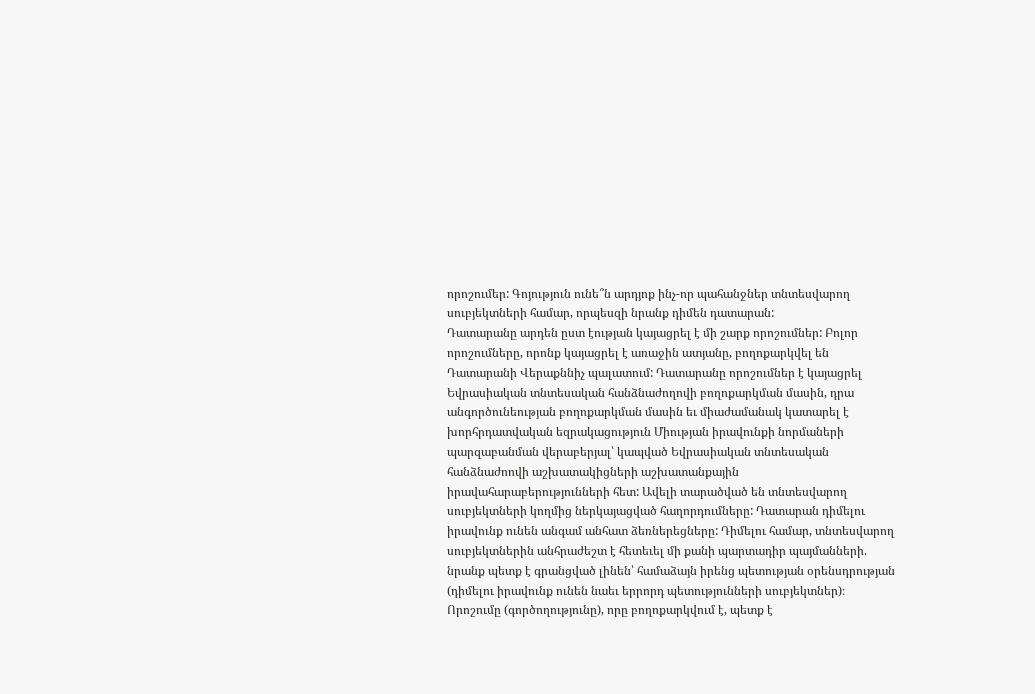որոշումեր: Գոյություն ունե՞ն արդյոք ինչ-որ պահանջներ տնտեսվարող սուբյեկտների համար, որպեսզի նրանք դիմեն դատարան:
Դատարանը արդեն ըստ էության կայացրել է մի շարք որոշումներ: Բոլոր որոշումները, որոնք կայացրել է առաջին ատյանը, բողոքարկվել են Դատարանի Վերաքննիչ պալատում: Դատարանը որոշումներ է կայացրել Եվրասիական տնտեսական հանձնաժողովի բողոքարկման մասին, դրա անգործունեության բողոքարկման մասին եւ միաժամանակ կատարել է խորհրդատվական եզրակացություն Միության իրավունքի նորմաների պարզաբանման վերաբերյալ՝ կապված Եվրասիական տնտեսական հանձնաժոովի աշխատակիցների աշխատանքային իրավահարաբերությունների հետ: Ավելի տարածված են տնտեսվարող սուբյեկտների կողմից ներկայացված հաղորդումները: Դատարան դիմելու իրավունք ունեն անգամ անհատ ձեռներեցները: Դիմելու համար, տնտեսվարող սուբյեկտներին անհրաժեշտ է հետեւել մի քանի պարտադիր պայմանների. նրանք պետք է գրանցված լինեն՝ համաձայն իրենց պետության օրենսդրության (դիմելու իրավունք ունեն նաեւ երրորդ պետությունների սուբյեկտներ)։ Որոշումը (գործողությունը), որը բողոքարկվում է, պետք է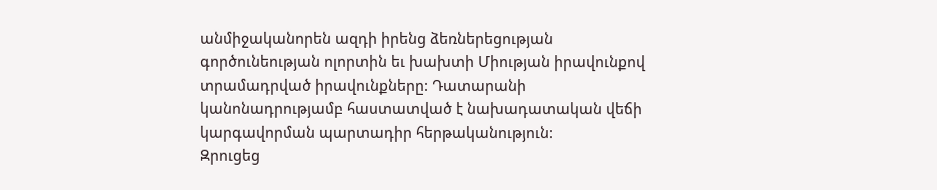անմիջականորեն ազդի իրենց ձեռներեցության գործունեության ոլորտին եւ խախտի Միության իրավունքով տրամադրված իրավունքները: Դատարանի կանոնադրությամբ հաստատված է նախադատական վեճի կարգավորման պարտադիր հերթականություն:
Զրուցեց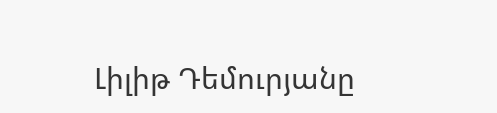Լիլիթ Դեմուրյանը